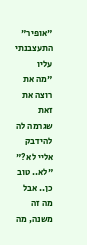"אופיר" התעצבנתי עליו
"מה את רוצה את זאת שגרמה לה להידבק אליי לא?"
"לא.. טוב כן.. אבל מה זה משנה, מה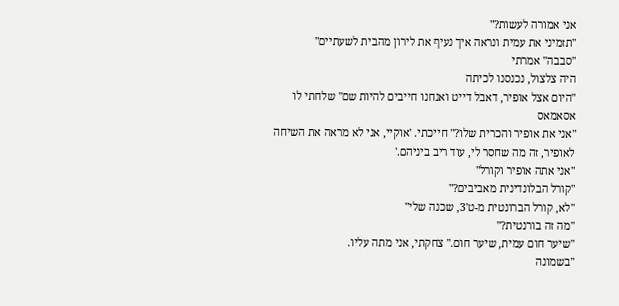אני אמורה לעשות?"
"תזמיני את עמית ונראה איך נעיף את לירון מהבית לשעתיים"
"סבבה" אמרתי
היה צלצול, נכנסנו לכיתה
"היום אצל אופיר, דאבל דייט ואנחנו חייבים להיות שם" שלחתי לו אסאמאס
"אני את אופיר והכרית שלו?" חייכתי. 'אוקיי, אני לא מראה את השיחה לאופיר, זה מה שחסר לי, עוד ריב ביניהם.'
"אני אתה אופיר וקורל"
"קורל הבלונדינית מאביבים?"
"לא, קורל הברונטית מ-ט'3, שכנה שלי"
"מה זה בורנטית?"
"שיער חום עמית, שיער חום." צחקתי, אני מתה עליו.
"בשמונה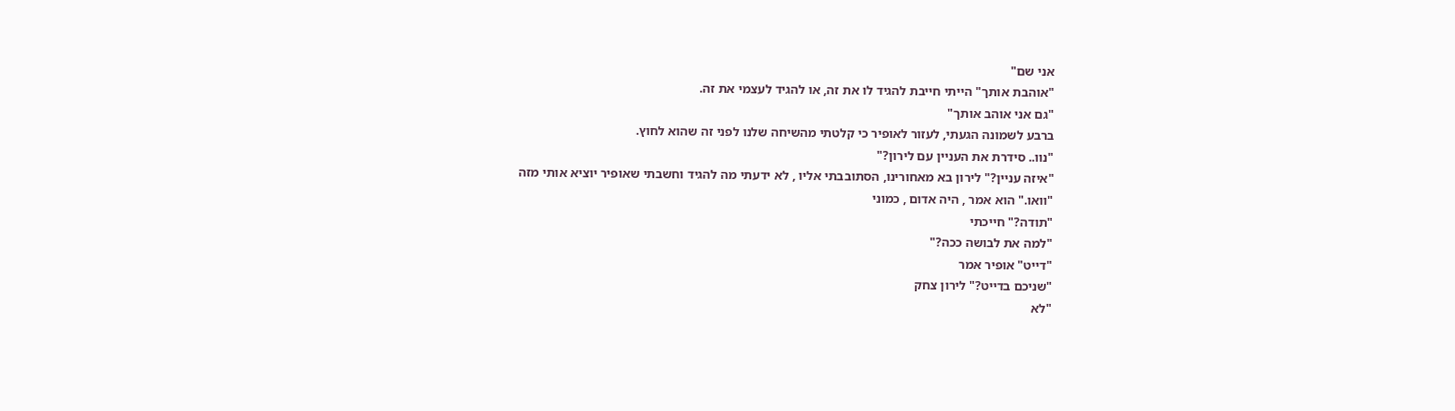אני שם"
"אוהבת אותך" הייתי חייבת להגיד לו את זה, או להגיד לעצמי את זה.
"גם אני אוהב אותך"
ברבע לשמונה הגעתי, לעזור לאופיר כי קלטתי מהשיחה שלנו לפני זה שהוא לחוץ.
"נוו.. סידרת את העניין עם לירון?"
"איזה עניין?" לירון בא מאחורינו, הסתובבתי אליו , לא ידעתי מה להגיד וחשבתי שאופיר יוציא אותי מזה
"וואו." הוא אמר , היה אדום , כמוני
"תודה?" חייכתי
"למה את לבושה ככה?"
"דייט" אופיר אמר
"שניכם בדייט?" לירון צחק
"לא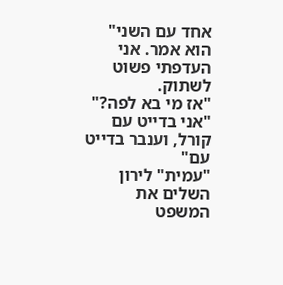אחד עם השני" הוא אמר. אני העדפתי פשוט לשתוק.
"אז מי בא לפה?"
"אני בדייט עם קורל, וענבר בדייט עם"
"עמית" לירון השלים את המשפט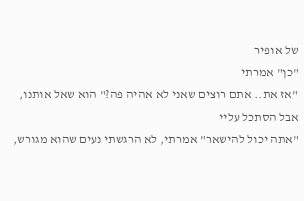של אופיר
"כן" אמרתי
"אז את.. אתם רוצים שאני לא אהיה פה?" הוא שאל אותנו, אבל הסתכל עליי
"אתה יכול להישאר" אמרתי, לא הרגשתי נעים שהוא מגורש,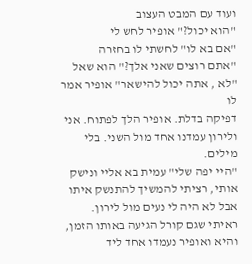ועוד עם המבט העצוב
"הוא יכול?" אופיר לחש לי
"אם בא לו" לחשתי לו בחזרה
"אתם רוצים שאני אלך?" הוא שאל
"לא , אתה יכול להישאר" אופיר אמר לו
דפיקה בדלת. אופיר הלך לפתוח. אני ולירון עמדנו אחד מול השני. בלי מילים.
"היי יפה שלי" עמית בא אליי ונישק אותי, רציתי להמשיך להתנשק איתו אבל לא היה לי נעים מול לירון.
ראיתי שגם קורל הגיעה באותו הזמן, והיא ואופיר נעמדו אחד ליד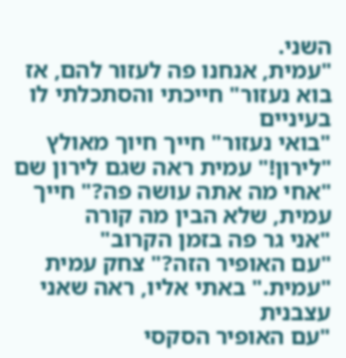השני.
"עמית, אנחנו פה לעזור להם, אז בוא נעזור" חייכתי והסתכלתי לו בעיניים
"בואי נעזור" חייך חיוך מאולץ
"לירון!" עמית ראה שגם לירון שם
"אחי מה אתה עושה פה?" חייך עמית, שלא הבין מה קורה
"אני גר פה בזמן הקרוב"
"עם האופיר הזה?" צחק עמית
"עמית." באתי אליו, ראה שאני עצבנית
"עם האופיר הסקסי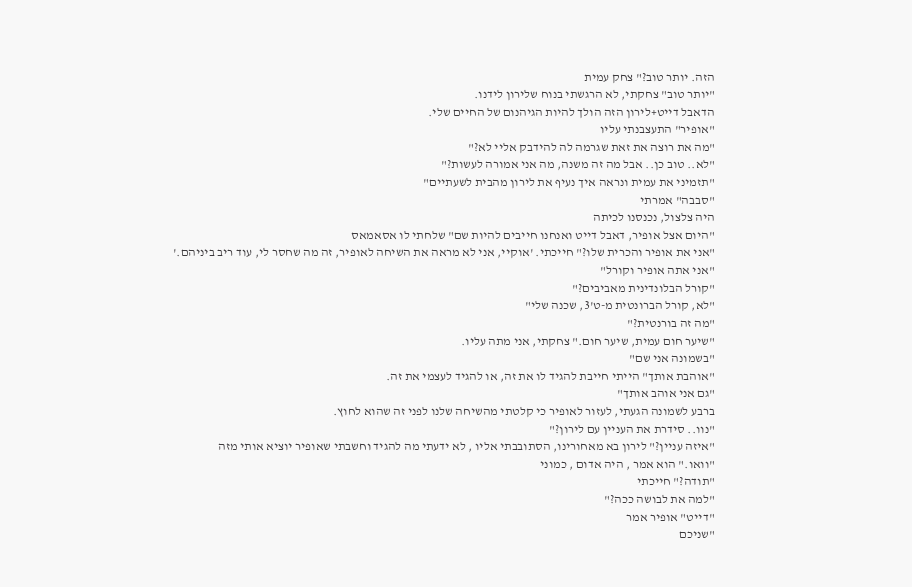הזה. יותר טוב?" צחק עמית
"יותר טוב" צחקתי, לא הרגשתי בנוח שלירון לידנו.
הדאבל דייט+לירון הזה הולך להיות הגיהנום של החיים שלי.
"אופיר" התעצבנתי עליו
"מה את רוצה את זאת שגרמה לה להידבק אליי לא?"
"לא.. טוב כן.. אבל מה זה משנה, מה אני אמורה לעשות?"
"תזמיני את עמית ונראה איך נעיף את לירון מהבית לשעתיים"
"סבבה" אמרתי
היה צלצול, נכנסנו לכיתה
"היום אצל אופיר, דאבל דייט ואנחנו חייבים להיות שם" שלחתי לו אסאמאס
"אני את אופיר והכרית שלו?" חייכתי. 'אוקיי, אני לא מראה את השיחה לאופיר, זה מה שחסר לי, עוד ריב ביניהם.'
"אני אתה אופיר וקורל"
"קורל הבלונדינית מאביבים?"
"לא, קורל הברונטית מ-ט'3, שכנה שלי"
"מה זה בורנטית?"
"שיער חום עמית, שיער חום." צחקתי, אני מתה עליו.
"בשמונה אני שם"
"אוהבת אותך" הייתי חייבת להגיד לו את זה, או להגיד לעצמי את זה.
"גם אני אוהב אותך"
ברבע לשמונה הגעתי, לעזור לאופיר כי קלטתי מהשיחה שלנו לפני זה שהוא לחוץ.
"נוו.. סידרת את העניין עם לירון?"
"איזה עניין?" לירון בא מאחורינו, הסתובבתי אליו , לא ידעתי מה להגיד וחשבתי שאופיר יוציא אותי מזה
"וואו." הוא אמר , היה אדום , כמוני
"תודה?" חייכתי
"למה את לבושה ככה?"
"דייט" אופיר אמר
"שניכם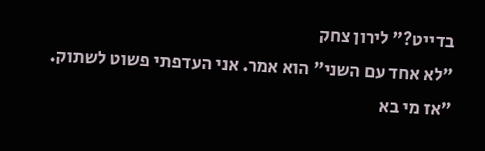בדייט?" לירון צחק
"לא אחד עם השני" הוא אמר. אני העדפתי פשוט לשתוק.
"אז מי בא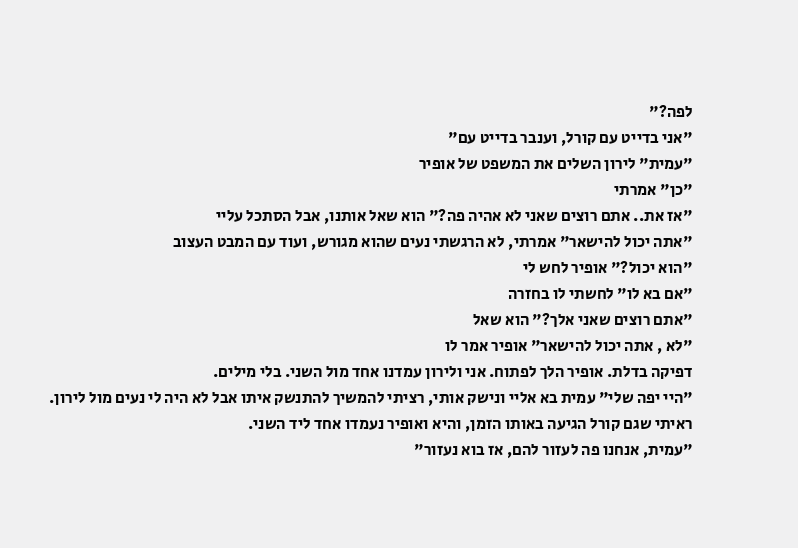לפה?"
"אני בדייט עם קורל, וענבר בדייט עם"
"עמית" לירון השלים את המשפט של אופיר
"כן" אמרתי
"אז את.. אתם רוצים שאני לא אהיה פה?" הוא שאל אותנו, אבל הסתכל עליי
"אתה יכול להישאר" אמרתי, לא הרגשתי נעים שהוא מגורש, ועוד עם המבט העצוב
"הוא יכול?" אופיר לחש לי
"אם בא לו" לחשתי לו בחזרה
"אתם רוצים שאני אלך?" הוא שאל
"לא , אתה יכול להישאר" אופיר אמר לו
דפיקה בדלת. אופיר הלך לפתוח. אני ולירון עמדנו אחד מול השני. בלי מילים.
"היי יפה שלי" עמית בא אליי ונישק אותי, רציתי להמשיך להתנשק איתו אבל לא היה לי נעים מול לירון.
ראיתי שגם קורל הגיעה באותו הזמן, והיא ואופיר נעמדו אחד ליד השני.
"עמית, אנחנו פה לעזור להם, אז בוא נעזור"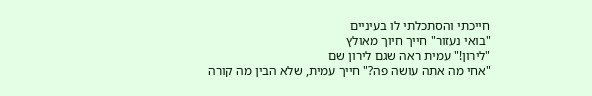חייכתי והסתכלתי לו בעיניים
"בואי נעזור" חייך חיוך מאולץ
"לירון!" עמית ראה שגם לירון שם
"אחי מה אתה עושה פה?" חייך עמית, שלא הבין מה קורה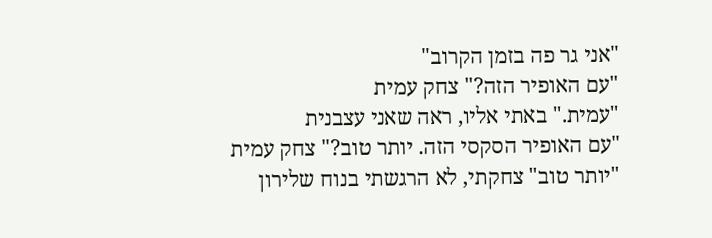"אני גר פה בזמן הקרוב"
"עם האופיר הזה?" צחק עמית
"עמית." באתי אליו, ראה שאני עצבנית
"עם האופיר הסקסי הזה. יותר טוב?" צחק עמית
"יותר טוב" צחקתי, לא הרגשתי בנוח שלירון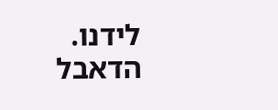לידנו.
הדאבל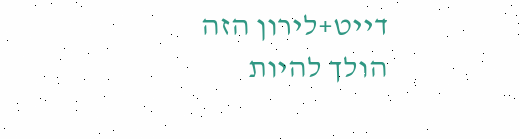דייט+לירון הזה הולך להיות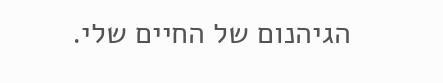הגיהנום של החיים שלי.